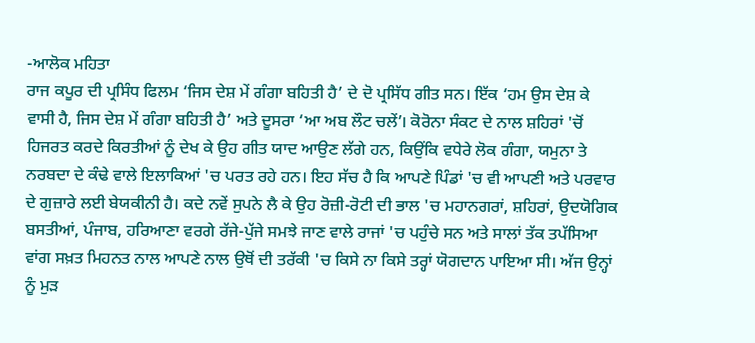-ਆਲੋਕ ਮਹਿਤਾ
ਰਾਜ ਕਪੂਰ ਦੀ ਪ੍ਰਸਿੰਧ ਫਿਲਮ ‘ਜਿਸ ਦੇਸ਼ ਮੇਂ ਗੰਗਾ ਬਹਿਤੀ ਹੈ’ ਦੇ ਦੋ ਪ੍ਰਸਿੱਧ ਗੀਤ ਸਨ। ਇੱਕ ‘ਹਮ ਉਸ ਦੇਸ਼ ਕੇ ਵਾਸੀ ਹੈ, ਜਿਸ ਦੇਸ਼ ਮੇਂ ਗੰਗਾ ਬਹਿਤੀ ਹੈ’ ਅਤੇ ਦੂਸਰਾ ‘ਆ ਅਬ ਲੌਟ ਚਲੇਂ’। ਕੋਰੋਨਾ ਸੰਕਟ ਦੇ ਨਾਲ ਸ਼ਹਿਰਾਂ 'ਚੋਂ ਹਿਜਰਤ ਕਰਦੇ ਕਿਰਤੀਆਂ ਨੂੰ ਦੇਖ ਕੇ ਉਹ ਗੀਤ ਯਾਦ ਆਉਣ ਲੱਗੇ ਹਨ, ਕਿਉਂਕਿ ਵਧੇਰੇ ਲੋਕ ਗੰਗਾ, ਯਮੁਨਾ ਤੇ ਨਰਬਦਾ ਦੇ ਕੰਢੇ ਵਾਲੇ ਇਲਾਕਿਆਂ 'ਚ ਪਰਤ ਰਹੇ ਹਨ। ਇਹ ਸੱਚ ਹੈ ਕਿ ਆਪਣੇ ਪਿੰਡਾਂ 'ਚ ਵੀ ਆਪਣੀ ਅਤੇ ਪਰਵਾਰ ਦੇ ਗੁਜ਼ਾਰੇ ਲਈ ਬੇਯਕੀਨੀ ਹੈ। ਕਦੇ ਨਵੇਂ ਸੁਪਨੇ ਲੈ ਕੇ ਉਹ ਰੋਜ਼ੀ-ਰੋਟੀ ਦੀ ਭਾਲ 'ਚ ਮਹਾਨਗਰਾਂ, ਸ਼ਹਿਰਾਂ, ਉਦਯੋਗਿਕ ਬਸਤੀਆਂ, ਪੰਜਾਬ, ਹਰਿਆਣਾ ਵਰਗੇ ਰੱਜੇ-ਪੁੱਜੇ ਸਮਝੇ ਜਾਣ ਵਾਲੇ ਰਾਜਾਂ 'ਚ ਪਹੁੰਚੇ ਸਨ ਅਤੇ ਸਾਲਾਂ ਤੱਕ ਤਪੱਸਿਆ ਵਾਂਗ ਸਖ਼ਤ ਮਿਹਨਤ ਨਾਲ ਆਪਣੇ ਨਾਲ ਉਥੋਂ ਦੀ ਤਰੱਕੀ 'ਚ ਕਿਸੇ ਨਾ ਕਿਸੇ ਤਰ੍ਹਾਂ ਯੋਗਦਾਨ ਪਾਇਆ ਸੀ। ਅੱਜ ਉਨ੍ਹਾਂ ਨੂੰ ਮੁੜ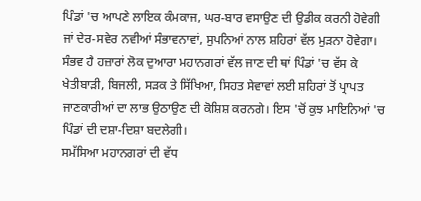ਪਿੰਡਾਂ 'ਚ ਆਪਣੇ ਲਾਇਕ ਕੰਮਕਾਜ, ਘਰ-ਬਾਰ ਵਸਾਉਣ ਦੀ ਉਡੀਕ ਕਰਨੀ ਹੋਵੇਗੀ ਜਾਂ ਦੇਰ-ਸਵੇਰ ਨਵੀਆਂ ਸੰਭਾਵਨਾਵਾਂ, ਸੁਪਨਿਆਂ ਨਾਲ ਸ਼ਹਿਰਾਂ ਵੱਲ ਮੁੜਨਾ ਹੋਵੇਗਾ। ਸੰਭਵ ਹੈ ਹਜ਼ਾਰਾਂ ਲੋਕ ਦੁਆਰਾ ਮਹਾਨਗਰਾਂ ਵੱਲ ਜਾਣ ਦੀ ਥਾਂ ਪਿੰਡਾਂ 'ਚ ਵੱਸ ਕੇ ਖੇਤੀਬਾੜੀ, ਬਿਜਲੀ, ਸੜਕ ਤੇ ਸਿੱਖਿਆ, ਸਿਹਤ ਸੇਵਾਵਾਂ ਲਈ ਸ਼ਹਿਰਾਂ ਤੋਂ ਪ੍ਰਾਪਤ ਜਾਣਕਾਰੀਆਂ ਦਾ ਲਾਭ ਉਠਾਉਣ ਦੀ ਕੋਸ਼ਿਸ਼ ਕਰਨਗੇ। ਇਸ 'ਚੋਂ ਕੁਝ ਮਾਇਨਿਆਂ 'ਚ ਪਿੰਡਾਂ ਦੀ ਦਸ਼ਾ-ਦਿਸ਼ਾ ਬਦਲੇਗੀ।
ਸਮੱਸਿਆ ਮਹਾਨਗਰਾਂ ਦੀ ਵੱਧ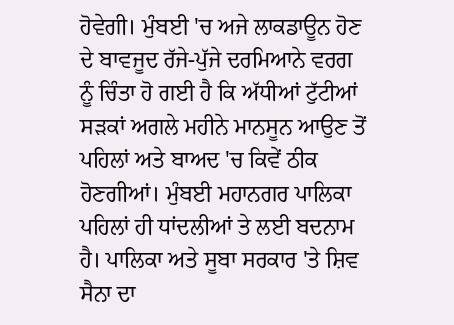ਹੋਵੇਗੀ। ਮੁੰਬਈ 'ਚ ਅਜੇ ਲਾਕਡਾਊਨ ਹੋਣ ਦੇ ਬਾਵਜੂਦ ਰੱਜੇ-ਪੁੱਜੇ ਦਰਮਿਆਨੇ ਵਰਗ ਨੂੰ ਚਿੰਤਾ ਹੋ ਗਈ ਹੈ ਕਿ ਅੱਧੀਆਂ ਟੁੱਟੀਆਂ ਸੜਕਾਂ ਅਗਲੇ ਮਹੀਨੇ ਮਾਨਸੂਨ ਆਉਣ ਤੋਂ ਪਹਿਲਾਂ ਅਤੇ ਬਾਅਦ 'ਚ ਕਿਵੇਂ ਠੀਕ ਹੋਣਗੀਆਂ। ਮੁੰਬਈ ਮਹਾਨਗਰ ਪਾਲਿਕਾ ਪਹਿਲਾਂ ਹੀ ਧਾਂਦਲੀਆਂ ਤੇ ਲਈ ਬਦਨਾਮ ਹੈ। ਪਾਲਿਕਾ ਅਤੇ ਸੂਬਾ ਸਰਕਾਰ 'ਤੇ ਸ਼ਿਵ ਸੈਨਾ ਦਾ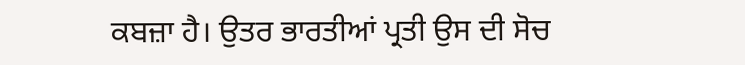ਕਬਜ਼ਾ ਹੈ। ਉਤਰ ਭਾਰਤੀਆਂ ਪ੍ਰਤੀ ਉਸ ਦੀ ਸੋਚ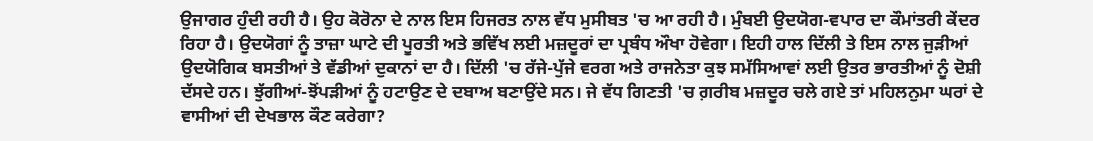ਉਜਾਗਰ ਹੁੰਦੀ ਰਹੀ ਹੈ। ਉਹ ਕੋਰੋਨਾ ਦੇ ਨਾਲ ਇਸ ਹਿਜਰਤ ਨਾਲ ਵੱਧ ਮੁਸੀਬਤ 'ਚ ਆ ਰਹੀ ਹੈ। ਮੁੰਬਈ ਉਦਯੋਗ-ਵਪਾਰ ਦਾ ਕੌਮਾਂਤਰੀ ਕੇਂਦਰ ਰਿਹਾ ਹੈ। ਉਦਯੋਗਾਂ ਨੂੰ ਤਾਜ਼ਾ ਘਾਟੇ ਦੀ ਪੂਰਤੀ ਅਤੇ ਭਵਿੱਖ ਲਈ ਮਜ਼ਦੂਰਾਂ ਦਾ ਪ੍ਰਬੰਧ ਔਖਾ ਹੋਵੇਗਾ। ਇਹੀ ਹਾਲ ਦਿੱਲੀ ਤੇ ਇਸ ਨਾਲ ਜੁੜੀਆਂ ਉਦਯੋਗਿਕ ਬਸਤੀਆਂ ਤੇ ਵੱਡੀਆਂ ਦੁਕਾਨਾਂ ਦਾ ਹੈ। ਦਿੱਲੀ 'ਚ ਰੱਜੇ-ਪੁੱਜੇ ਵਰਗ ਅਤੇ ਰਾਜਨੇਤਾ ਕੁਝ ਸਮੱਸਿਆਵਾਂ ਲਈ ਉਤਰ ਭਾਰਤੀਆਂ ਨੂੰ ਦੋਸ਼ੀ ਦੱਸਦੇ ਹਨ। ਝੁੱਗੀਆਂ-ਝੋਂਪੜੀਆਂ ਨੂੰ ਹਟਾਉਣ ਦੇ ਦਬਾਅ ਬਣਾਉਂਦੇ ਸਨ। ਜੇ ਵੱਧ ਗਿਣਤੀ 'ਚ ਗ਼ਰੀਬ ਮਜ਼ਦੂਰ ਚਲੇ ਗਏ ਤਾਂ ਮਹਿਲਨੁਮਾ ਘਰਾਂ ਦੇ ਵਾਸੀਆਂ ਦੀ ਦੇਖਭਾਲ ਕੌਣ ਕਰੇਗਾ?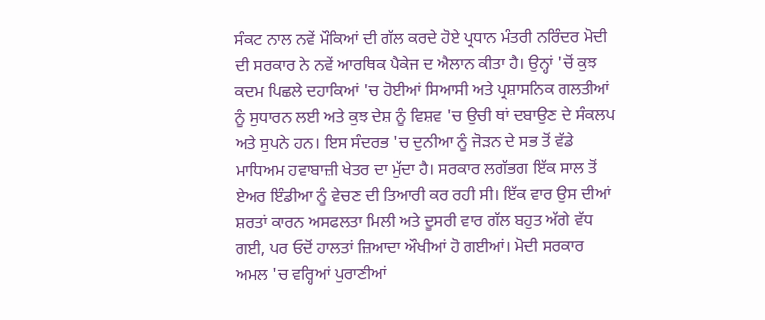ਸੰਕਟ ਨਾਲ ਨਵੇਂ ਮੌਕਿਆਂ ਦੀ ਗੱਲ ਕਰਦੇ ਹੋਏ ਪ੍ਰਧਾਨ ਮੰਤਰੀ ਨਰਿੰਦਰ ਮੋਦੀ ਦੀ ਸਰਕਾਰ ਨੇ ਨਵੇਂ ਆਰਥਿਕ ਪੈਕੇਜ ਦ ਐਲਾਨ ਕੀਤਾ ਹੈ। ਉਨ੍ਹਾਂ 'ਚੋਂ ਕੁਝ ਕਦਮ ਪਿਛਲੇ ਦਹਾਕਿਆਂ 'ਚ ਹੋਈਆਂ ਸਿਆਸੀ ਅਤੇ ਪ੍ਰਸ਼ਾਸਨਿਕ ਗਲਤੀਆਂ ਨੂੰ ਸੁਧਾਰਨ ਲਈ ਅਤੇ ਕੁਝ ਦੇਸ਼ ਨੂੰ ਵਿਸ਼ਵ 'ਚ ਉਚੀ ਥਾਂ ਦਬਾਉਣ ਦੇ ਸੰਕਲਪ ਅਤੇ ਸੁਪਨੇ ਹਨ। ਇਸ ਸੰਦਰਭ 'ਚ ਦੁਨੀਆ ਨੂੰ ਜੋੜਨ ਦੇ ਸਭ ਤੋਂ ਵੱਡੇ ਮਾਧਿਅਮ ਹਵਾਬਾਜ਼ੀ ਖੇਤਰ ਦਾ ਮੁੱਦਾ ਹੈ। ਸਰਕਾਰ ਲਗੱਭਗ ਇੱਕ ਸਾਲ ਤੋਂ ਏਅਰ ਇੰਡੀਆ ਨੂੰ ਵੇਚਣ ਦੀ ਤਿਆਰੀ ਕਰ ਰਹੀ ਸੀ। ਇੱਕ ਵਾਰ ਉਸ ਦੀਆਂ ਸ਼ਰਤਾਂ ਕਾਰਨ ਅਸਫਲਤਾ ਮਿਲੀ ਅਤੇ ਦੂਸਰੀ ਵਾਰ ਗੱਲ ਬਹੁਤ ਅੱਗੇ ਵੱਧ ਗਈ, ਪਰ ਓਦੋਂ ਹਾਲਤਾਂ ਜ਼ਿਆਦਾ ਔਖੀਆਂ ਹੋ ਗਈਆਂ। ਮੋਦੀ ਸਰਕਾਰ ਅਮਲ 'ਚ ਵਰ੍ਹਿਆਂ ਪੁਰਾਣੀਆਂ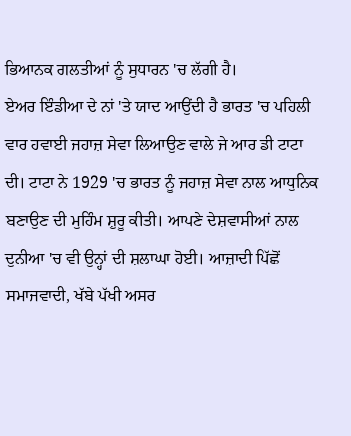ਭਿਆਨਕ ਗਲਤੀਆਂ ਨੂੰ ਸੁਧਾਰਨ 'ਚ ਲੱਗੀ ਹੈ।
ਏਅਰ ਇੰਡੀਆ ਦੇ ਨਾਂ 'ਤੇ ਯਾਦ ਆਉਂਦੀ ਹੈ ਭਾਰਤ 'ਚ ਪਹਿਲੀ ਵਾਰ ਹਵਾਈ ਜਹਾਜ਼ ਸੇਵਾ ਲਿਆਉਣ ਵਾਲੇ ਜੇ ਆਰ ਡੀ ਟਾਟਾ ਦੀ। ਟਾਟਾ ਨੇ 1929 'ਚ ਭਾਰਤ ਨੂੰ ਜਹਾਜ਼ ਸੇਵਾ ਨਾਲ ਆਧੁਨਿਕ ਬਣਾਉਣ ਦੀ ਮੁਹਿੰਮ ਸ਼ੁਰੂ ਕੀਤੀ। ਆਪਣੇ ਦੇਸ਼ਵਾਸੀਆਂ ਨਾਲ ਦੁਨੀਆ 'ਚ ਵੀ ਉਨ੍ਹਾਂ ਦੀ ਸ਼ਲਾਘਾ ਹੋਈ। ਆਜ਼ਾਦੀ ਪਿੱਛੋਂ ਸਮਾਜਵਾਦੀ, ਖੱਬੇ ਪੱਖੀ ਅਸਰ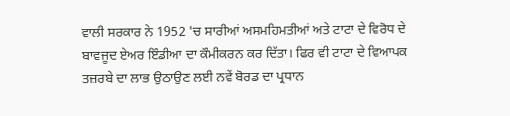ਵਾਲੀ ਸਰਕਾਰ ਨੇ 1952 'ਚ ਸਾਰੀਆਂ ਅਸਮਹਿਮਤੀਆਂ ਅਤੇ ਟਾਟਾ ਦੇ ਵਿਰੋਧ ਦੇ ਬਾਵਜੂਦ ਏਅਰ ਇੰਡੀਆ ਦਾ ਕੌਮੀਕਰਨ ਕਰ ਦਿੱਤਾ। ਫਿਰ ਵੀ ਟਾਟਾ ਦੇ ਵਿਆਪਕ ਤਜ਼ਰਬੇ ਦਾ ਲਾਭ ਉਠਾਉਣ ਲਈ ਨਵੇਂ ਬੋਰਡ ਦਾ ਪ੍ਰਧਾਨ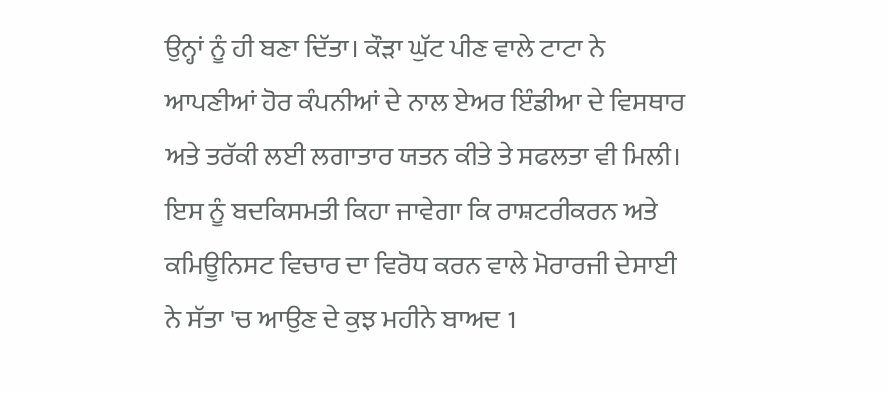ਉਨ੍ਹਾਂ ਨੂੰ ਹੀ ਬਣਾ ਦਿੱਤਾ। ਕੌੜਾ ਘੁੱਟ ਪੀਣ ਵਾਲੇ ਟਾਟਾ ਨੇ ਆਪਣੀਆਂ ਹੋਰ ਕੰਪਨੀਆਂ ਦੇ ਨਾਲ ਏਅਰ ਇੰਡੀਆ ਦੇ ਵਿਸਥਾਰ ਅਤੇ ਤਰੱਕੀ ਲਈ ਲਗਾਤਾਰ ਯਤਨ ਕੀਤੇ ਤੇ ਸਫਲਤਾ ਵੀ ਮਿਲੀ। ਇਸ ਨੂੰ ਬਦਕਿਸਮਤੀ ਕਿਹਾ ਜਾਵੇਗਾ ਕਿ ਰਾਸ਼ਟਰੀਕਰਨ ਅਤੇ ਕਮਿਊਨਿਸਟ ਵਿਚਾਰ ਦਾ ਵਿਰੋਧ ਕਰਨ ਵਾਲੇ ਮੋਰਾਰਜੀ ਦੇਸਾਈ ਨੇ ਸੱਤਾ 'ਚ ਆਉਣ ਦੇ ਕੁਝ ਮਹੀਨੇ ਬਾਅਦ 1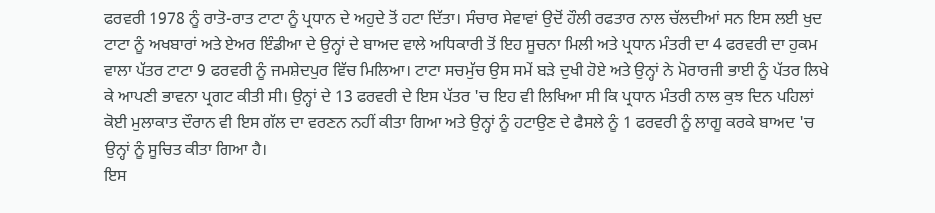ਫਰਵਰੀ 1978 ਨੂੰ ਰਾਤੋ-ਰਾਤ ਟਾਟਾ ਨੂੰ ਪ੍ਰਧਾਨ ਦੇ ਅਹੁਦੇ ਤੋਂ ਹਟਾ ਦਿੱਤਾ। ਸੰਚਾਰ ਸੇਵਾਵਾਂ ਉਦੋਂ ਹੌਲੀ ਰਫਤਾਰ ਨਾਲ ਚੱਲਦੀਆਂ ਸਨ ਇਸ ਲਈ ਖੁਦ ਟਾਟਾ ਨੂੰ ਅਖਬਾਰਾਂ ਅਤੇ ਏਅਰ ਇੰਡੀਆ ਦੇ ਉਨ੍ਹਾਂ ਦੇ ਬਾਅਦ ਵਾਲੇ ਅਧਿਕਾਰੀ ਤੋਂ ਇਹ ਸੂਚਨਾ ਮਿਲੀ ਅਤੇ ਪ੍ਰਧਾਨ ਮੰਤਰੀ ਦਾ 4 ਫਰਵਰੀ ਦਾ ਹੁਕਮ ਵਾਲਾ ਪੱਤਰ ਟਾਟਾ 9 ਫਰਵਰੀ ਨੂੰ ਜਮਸ਼ੇਦਪੁਰ ਵਿੱਚ ਮਿਲਿਆ। ਟਾਟਾ ਸਚਮੁੱਚ ਉਸ ਸਮੇਂ ਬੜੇ ਦੁਖੀ ਹੋਏ ਅਤੇ ਉਨ੍ਹਾਂ ਨੇ ਮੋਰਾਰਜੀ ਭਾਈ ਨੂੰ ਪੱਤਰ ਲਿਖੇ ਕੇ ਆਪਣੀ ਭਾਵਨਾ ਪ੍ਰਗਟ ਕੀਤੀ ਸੀ। ਉਨ੍ਹਾਂ ਦੇ 13 ਫਰਵਰੀ ਦੇ ਇਸ ਪੱਤਰ 'ਚ ਇਹ ਵੀ ਲਿਖਿਆ ਸੀ ਕਿ ਪ੍ਰਧਾਨ ਮੰਤਰੀ ਨਾਲ ਕੁਝ ਦਿਨ ਪਹਿਲਾਂ ਕੋਈ ਮੁਲਾਕਾਤ ਦੌਰਾਨ ਵੀ ਇਸ ਗੱਲ ਦਾ ਵਰਣਨ ਨਹੀਂ ਕੀਤਾ ਗਿਆ ਅਤੇ ਉਨ੍ਹਾਂ ਨੂੰ ਹਟਾਉਣ ਦੇ ਫੈਸਲੇ ਨੂੰ 1 ਫਰਵਰੀ ਨੂੰ ਲਾਗੂ ਕਰਕੇ ਬਾਅਦ 'ਚ ਉਨ੍ਹਾਂ ਨੂੰ ਸੂਚਿਤ ਕੀਤਾ ਗਿਆ ਹੈ।
ਇਸ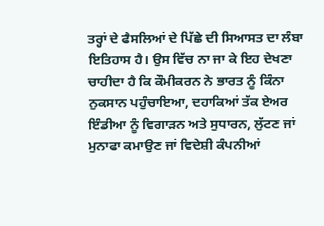ਤਰ੍ਹਾਂ ਦੇ ਫੈਸਲਿਆਂ ਦੇ ਪਿੱਛੇ ਦੀ ਸਿਆਸਤ ਦਾ ਲੰਬਾ ਇਤਿਹਾਸ ਹੈ। ਉਸ ਵਿੱਚ ਨਾ ਜਾ ਕੇ ਇਹ ਦੇਖਣਾ ਚਾਹੀਦਾ ਹੈ ਕਿ ਕੌਮੀਕਰਨ ਨੇ ਭਾਰਤ ਨੂੰ ਕਿੰਨਾ ਨੁਕਸਾਨ ਪਹੁੰਚਾਇਆ, ਦਹਾਕਿਆਂ ਤੱਕ ਏਅਰ ਇੰਡੀਆ ਨੂੰ ਵਿਗਾੜਨ ਅਤੇ ਸੁਧਾਰਨ, ਲੁੱਟਣ ਜਾਂ ਮੁਨਾਫਾ ਕਮਾਉਣ ਜਾਂ ਵਿਦੇਸ਼ੀ ਕੰਪਨੀਆਂ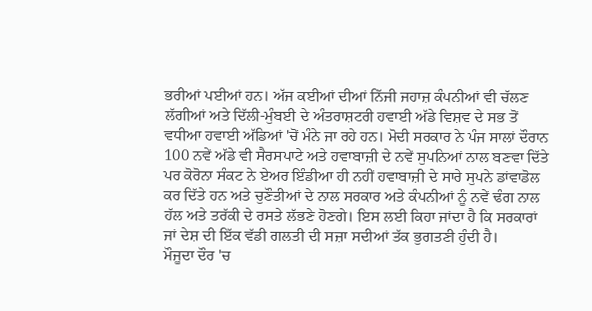ਭਰੀਆਂ ਪਈਆਂ ਹਨ। ਅੱਜ ਕਈਆਂ ਦੀਆਂ ਨਿੱਜੀ ਜਹਾਜ਼ ਕੰਪਨੀਆਂ ਵੀ ਚੱਲਣ ਲੱਗੀਆਂ ਅਤੇ ਦਿੱਲੀ-ਮੁੰਬਈ ਦੇ ਅੰਤਰਾਸ਼ਟਰੀ ਹਵਾਈ ਅੱਡੇ ਵਿਸ਼ਵ ਦੇ ਸਭ ਤੋਂ ਵਧੀਆ ਹਵਾਈ ਅੱਡਿਆਂ 'ਚੋਂ ਮੰਨੇ ਜਾ ਰਹੇ ਹਨ। ਮੋਦੀ ਸਰਕਾਰ ਨੇ ਪੰਜ ਸਾਲਾਂ ਦੌਰਾਨ 100 ਨਵੇਂ ਅੱਡੇ ਵੀ ਸੈਰਸਪਾਟੇ ਅਤੇ ਹਵਾਬਾਜ਼ੀ ਦੇ ਨਵੇਂ ਸੁਪਨਿਆਂ ਨਾਲ ਬਣਵਾ ਦਿੱਤੇ ਪਰ ਕੋਰੋਨਾ ਸੰਕਟ ਨੇ ਏਅਰ ਇੰਡੀਆ ਹੀ ਨਹੀਂ ਹਵਾਬਾਜ਼ੀ ਦੇ ਸਾਰੇ ਸੁਪਨੇ ਡਾਂਵਾਡੋਲ ਕਰ ਦਿੱਤੇ ਹਨ ਅਤੇ ਚੁਣੌਤੀਆਂ ਦੇ ਨਾਲ ਸਰਕਾਰ ਅਤੇ ਕੰਪਨੀਆਂ ਨੂੰ ਨਵੇਂ ਢੰਗ ਨਾਲ ਹੱਲ ਅਤੇ ਤਰੱਕੀ ਦੇ ਰਸਤੇ ਲੱਭਣੇ ਹੋਣਗੇ। ਇਸ ਲਈ ਕਿਹਾ ਜਾਂਦਾ ਹੈ ਕਿ ਸਰਕਾਰਾਂ ਜਾਂ ਦੇਸ਼ ਦੀ ਇੱਕ ਵੱਡੀ ਗਲਤੀ ਦੀ ਸਜ਼ਾ ਸਦੀਆਂ ਤੱਕ ਭੁਗਤਣੀ ਹੁੰਦੀ ਹੈ।
ਮੌਜੂਦਾ ਦੌਰ 'ਚ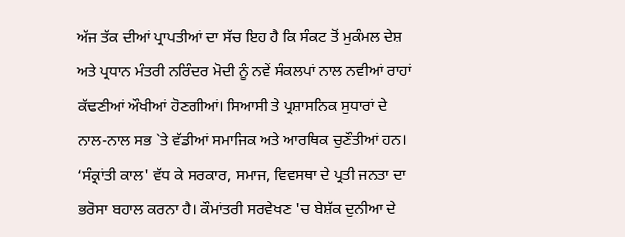ਅੱਜ ਤੱਕ ਦੀਆਂ ਪ੍ਰਾਪਤੀਆਂ ਦਾ ਸੱਚ ਇਹ ਹੈ ਕਿ ਸੰਕਟ ਤੋਂ ਮੁਕੰਮਲ ਦੇਸ਼ ਅਤੇ ਪ੍ਰਧਾਨ ਮੰਤਰੀ ਨਰਿੰਦਰ ਮੋਦੀ ਨੂੰ ਨਵੇਂ ਸੰਕਲਪਾਂ ਨਾਲ ਨਵੀਆਂ ਰਾਹਾਂ ਕੱਢਣੀਆਂ ਔਖੀਆਂ ਹੋਣਗੀਆਂ। ਸਿਆਸੀ ਤੇ ਪ੍ਰਸ਼ਾਸਨਿਕ ਸੁਧਾਰਾਂ ਦੇ ਨਾਲ-ਨਾਲ ਸਭ `ਤੇ ਵੱਡੀਆਂ ਸਮਾਜਿਕ ਅਤੇ ਆਰਥਿਕ ਚੁਣੌਤੀਆਂ ਹਨ। ‘ਸੰਕ੍ਰਾਂਤੀ ਕਾਲ' ਵੱਧ ਕੇ ਸਰਕਾਰ, ਸਮਾਜ, ਵਿਵਸਥਾ ਦੇ ਪ੍ਰਤੀ ਜਨਤਾ ਦਾ ਭਰੋਸਾ ਬਹਾਲ ਕਰਨਾ ਹੈ। ਕੌਮਾਂਤਰੀ ਸਰਵੇਖਣ 'ਚ ਬੇਸ਼ੱਕ ਦੁਨੀਆ ਦੇ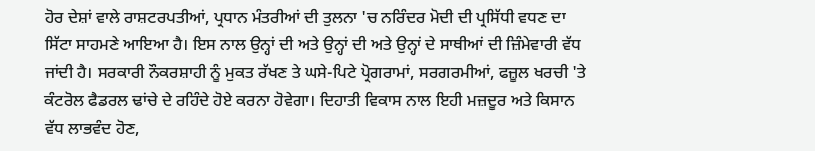ਹੋਰ ਦੇਸ਼ਾਂ ਵਾਲੇ ਰਾਸ਼ਟਰਪਤੀਆਂ, ਪ੍ਰਧਾਨ ਮੰਤਰੀਆਂ ਦੀ ਤੁਲਨਾ 'ਚ ਨਰਿੰਦਰ ਮੋਦੀ ਦੀ ਪ੍ਰਸਿੱਧੀ ਵਧਣ ਦਾ ਸਿੱਟਾ ਸਾਹਮਣੇ ਆਇਆ ਹੈ। ਇਸ ਨਾਲ ਉਨ੍ਹਾਂ ਦੀ ਅਤੇ ਉਨ੍ਹਾਂ ਦੀ ਅਤੇ ਉਨ੍ਹਾਂ ਦੇ ਸਾਥੀਆਂ ਦੀ ਜ਼ਿੰਮੇਵਾਰੀ ਵੱਧ ਜਾਂਦੀ ਹੈ। ਸਰਕਾਰੀ ਨੌਕਰਸ਼ਾਹੀ ਨੂੰ ਮੁਕਤ ਰੱਖਣ ਤੇ ਘਸੇ-ਪਿਟੇ ਪ੍ਰੋਗਰਾਮਾਂ, ਸਰਗਰਮੀਆਂ, ਫਜ਼ੂਲ ਖਰਚੀ 'ਤੇ ਕੰਟਰੋਲ ਫੈਡਰਲ ਢਾਂਚੇ ਦੇ ਰਹਿੰਦੇ ਹੋਏ ਕਰਨਾ ਹੋਵੇਗਾ। ਦਿਹਾਤੀ ਵਿਕਾਸ ਨਾਲ ਇਹੀ ਮਜ਼ਦੂਰ ਅਤੇ ਕਿਸਾਨ ਵੱਧ ਲਾਭਵੰਦ ਹੋਣ,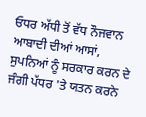ਓਧਰ ਅੱਧੀ ਤੋਂ ਵੱਧ ਨੌਜਵਾਨ ਆਬਾਦੀ ਦੀਆਂ ਆਸਾਂ, ਸੁਪਨਿਆਂ ਨੂੰ ਸਰਕਾਰ ਕਰਨ ਦੇ ਜੰਗੀ ਪੱਧਰ 'ਤੇ ਯਤਨ ਕਰਨੇ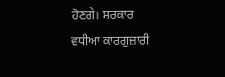ਹੋਣਗੇ। ਸਰਕਾਰ ਵਧੀਆ ਕਾਰਗੁਜ਼ਾਰੀ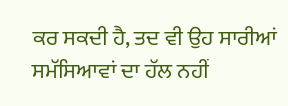ਕਰ ਸਕਦੀ ਹੈ, ਤਦ ਵੀ ਉਹ ਸਾਰੀਆਂ ਸਮੱਸਿਆਵਾਂ ਦਾ ਹੱਲ ਨਹੀਂ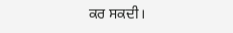ਕਰ ਸਕਦੀ।